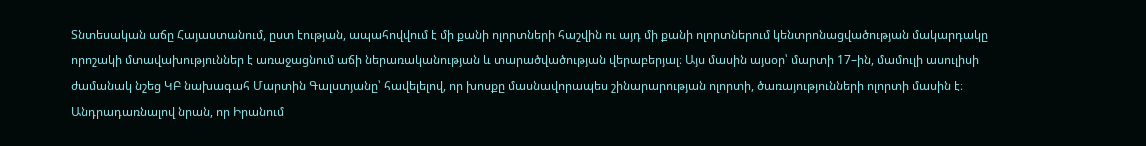Տնտեսական աճը Հայաստանում, ըստ էության, ապահովվում է մի քանի ոլորտների հաշվին ու այդ մի քանի ոլորտներում կենտրոնացվածության մակարդակը որոշակի մտավախություններ է առաջացնում աճի ներառականության և տարածվածության վերաբերյալ։ Այս մասին այսօր՝ մարտի 17–ին, մամուլի ասուլիսի ժամանակ նշեց ԿԲ նախագահ Մարտին Գալստյանը՝ հավելելով, որ խոսքը մասնավորապես շինարարության ոլորտի, ծառայությունների ոլորտի մասին է։
Անդրադառնալով նրան, որ Իրանում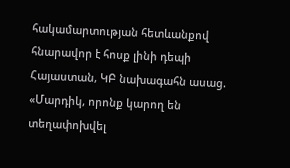հակամարտության հետևանքով հնարավոր է հոսք լինի դեպի Հայաստան, ԿԲ նախագահն ասաց. «Մարդիկ, որոնք կարող են տեղափոխվել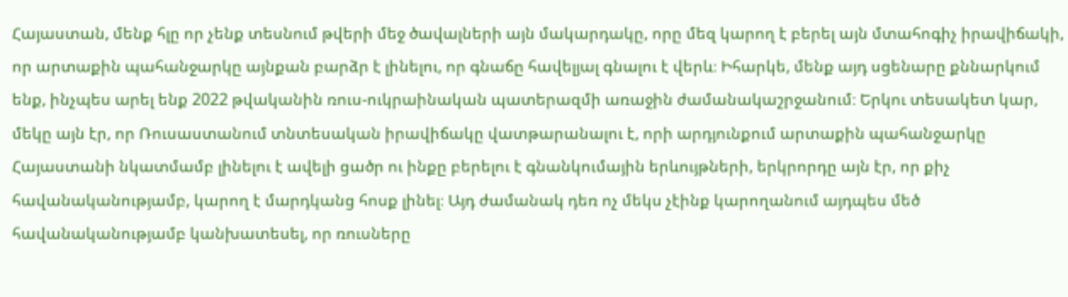Հայաստան, մենք հլը որ չենք տեսնում թվերի մեջ ծավալների այն մակարդակը, որը մեզ կարող է բերել այն մտահոգիչ իրավիճակի, որ արտաքին պահանջարկը այնքան բարձր է լինելու, որ գնաճը հավելյալ գնալու է վերև։ Իհարկե, մենք այդ սցենարը քննարկում ենք, ինչպես արել ենք 2022 թվականին ռուս-ուկրաինական պատերազմի առաջին ժամանակաշրջանում։ Երկու տեսակետ կար, մեկը այն էր, որ Ռուսաստանում տնտեսական իրավիճակը վատթարանալու է, որի արդյունքում արտաքին պահանջարկը Հայաստանի նկատմամբ լինելու է ավելի ցածր ու ինքը բերելու է գնանկումային երևույթների, երկրորդը այն էր, որ քիչ հավանականությամբ, կարող է մարդկանց հոսք լինել։ Այդ ժամանակ դեռ ոչ մեկս չէինք կարողանում այդպես մեծ հավանականությամբ կանխատեսել, որ ռուսները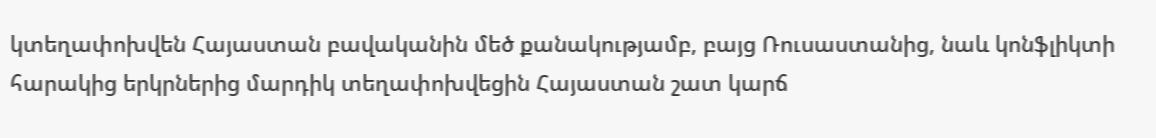կտեղափոխվեն Հայաստան բավականին մեծ քանակությամբ, բայց Ռուսաստանից, նաև կոնֆլիկտի հարակից երկրներից մարդիկ տեղափոխվեցին Հայաստան շատ կարճ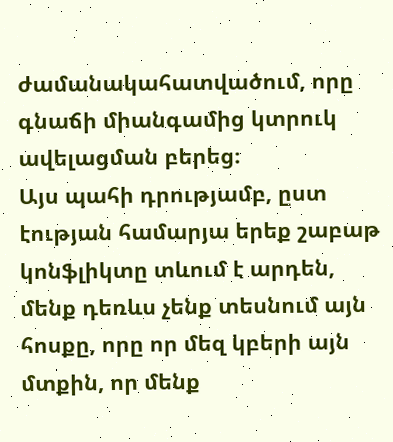ժամանակահատվածում, որը գնաճի միանգամից կտրուկ ավելացման բերեց։
Այս պահի դրությամբ, ըստ էության համարյա երեք շաբաթ կոնֆլիկտը տևում է արդեն, մենք դեռևս չենք տեսնում այն հոսքը, որը որ մեզ կբերի այն մտքին, որ մենք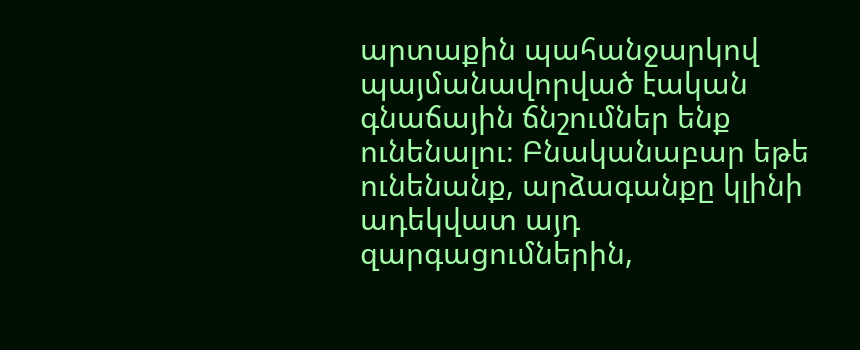արտաքին պահանջարկով պայմանավորված էական գնաճային ճնշումներ ենք ունենալու։ Բնականաբար եթե ունենանք, արձագանքը կլինի ադեկվատ այդ զարգացումներին,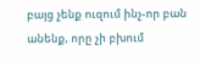բայց չենք ուզում ինչ-որ բան անենք, որը չի բխում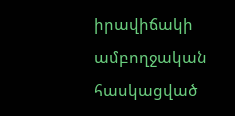իրավիճակի ամբողջական հասկացված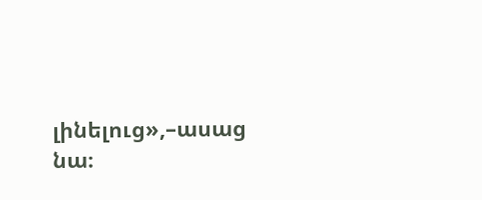լինելուց»,–ասաց նա։